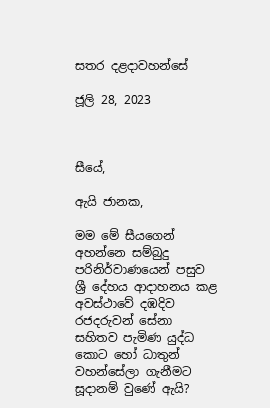සතර දළදාවහන්සේ

ජූලි 28, 2023



සීයේ,

ඇයි ජානක,

මම මේ සීයගෙන් අහන්නෙ සම්බුදු පරිනිර්වාණයෙන් පසුව ශ්‍රී දේහය ආදාහනය කළ අවස්ථාවේ දඹදිව රජදරුවන් සේනා සහිතව පැමිණ යුද්ධ කොට හෝ ධාතුන් වහන්සේලා ගැනීමට සූදානම් වුණේ ඇයි?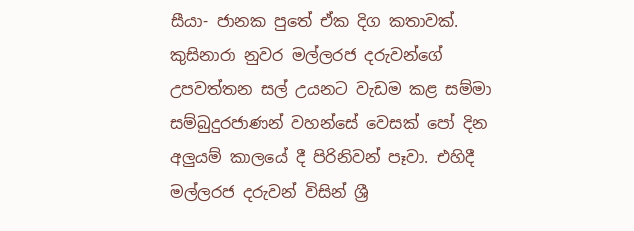සීයා- ජානක පුතේ ඒක දිග කතාවක්. කුසිනාරා නුවර මල්ලරජ දරුවන්ගේ උපවත්තන සල් උයනට වැඩම කළ සම්මා සම්බුදුරජාණන් වහන්සේ වෙසක් පෝ දින අලුයම් කාලයේ දී පිරිනිවන් පෑවා. එහිදී මල්ලරජ දරුවන් විසින් ශ්‍රී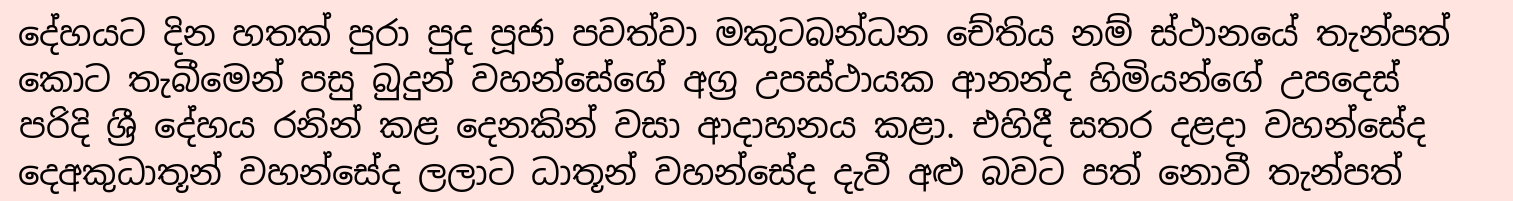දේහයට දින හතක් පුරා පුද පූජා පවත්වා මකුටබන්ධන චේතිය නම් ස්ථානයේ තැන්පත් කොට තැබීමෙන් පසු බුදුන් වහන්සේගේ අග්‍ර උපස්ථායක ආනන්ද හිමියන්ගේ උපදෙස් පරිදි ශ්‍රී දේහය රනින් කළ දෙනකින් වසා ආදාහනය කළා. එහිදී සතර දළදා වහන්සේද දෙඅකුධාතූන් වහන්සේද ලලාට ධාතූන් වහන්සේද දැවී අළු බවට පත් නොවී තැන්පත්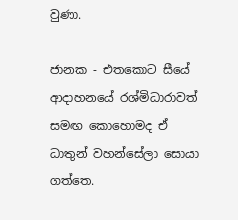වුණා.

ජානක - එතකොට සීයේ ආදාහනයේ රශ්මිධාරාවත් සමඟ කොහොමද ඒ ධාතුන් වහන්සේලා සොයා ගත්තෙ.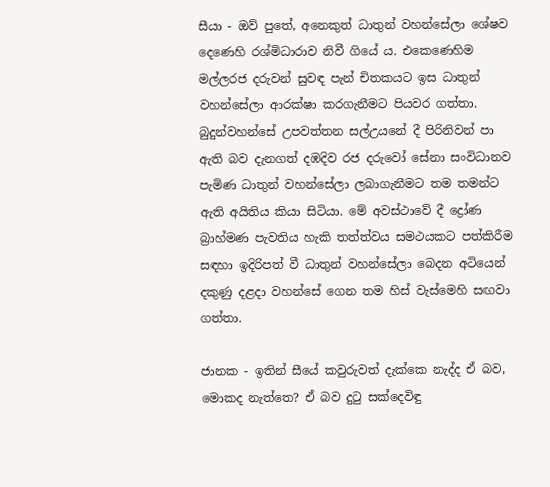සීයා - ඔව් පුතේ, අනෙකුත් ධාතුන් වහන්සේලා ශේෂව දෙණෙහි රශ්මිධාරාව නිවී ගියේ ය. එකෙණෙහිම මල්ලරජ දරුවන් සුවඳ පැන් චිතකයට ඉස ධාතුන් වහන්සේලා ආරක්ෂා කරගැනීමට පියවර ගත්තා. බුදුන්වහන්සේ උපවත්තන සල්උයනේ දී පිරිනිවන් පා ඇති බව දැනගත් දඹදිව රජ දරුවෝ සේනා සංවිධානව පැමිණ ධාතුන් වහන්සේලා ලබාගැනීමට තම තමන්ට ඇති අයිතිය කියා සිටියා. මේ අවස්ථාවේ දී ද්‍රෝණ බ්‍රාහ්මණ පැවතිය හැකි තත්ත්වය සමථයකට පත්කිරීම සඳහා ඉදිරිපත් වී ධාතුන් වහන්සේලා බෙදන අටියෙන් දකුණු දළදා වහන්සේ ගෙන තම හිස් වැස්මෙහි සඟවා ගත්තා.

ජානක - ඉතින් සීයේ කවුරුවත් දැක්කෙ නැද්ද ඒ බව, මොකද නැත්තෙ? ඒ බව දුටු සක්දෙවිඳු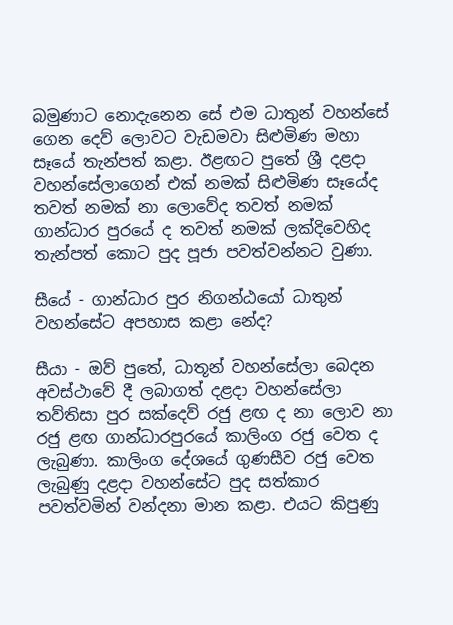බමුණාට නොදැනෙන සේ එම ධාතුන් වහන්සේ ගෙන දෙව් ලොවට වැඩමවා සිළුමිණ මහා සෑයේ තැන්පත් කළා. ඊළඟට පුතේ ශ්‍රී දළදා වහන්සේලාගෙන් එක් නමක් සිළුමිණ සෑයේද තවත් නමක් නා ලොවේද තවත් නමක් ගාන්ධාර පුරයේ ද තවත් නමක් ලක්දිවෙහිද තැන්පත් කොට පුද පූජා පවත්වන්නට වුණා.

සීයේ - ගාන්ධාර පුර නිගන්ඨයෝ ධාතුන් වහන්සේට අපහාස කළා නේද?

සීයා - ඔව් පුතේ, ධාතූන් වහන්සේලා බෙදන අවස්ථාවේ දී ලබාගත් දළදා වහන්සේලා තව්තිසා පුර සක්දෙව් රජු ළඟ ද නා ලොව නා රජු ළඟ ගාන්ධාරපුරයේ කාලිංග රජු වෙත ද ලැබුණා. කාලිංග දේශයේ ගුණසීව රජු වෙත ලැබුණු දළදා වහන්සේට පුද සත්කාර පවත්වමින් වන්දනා මාන කළා. එයට කිපුණු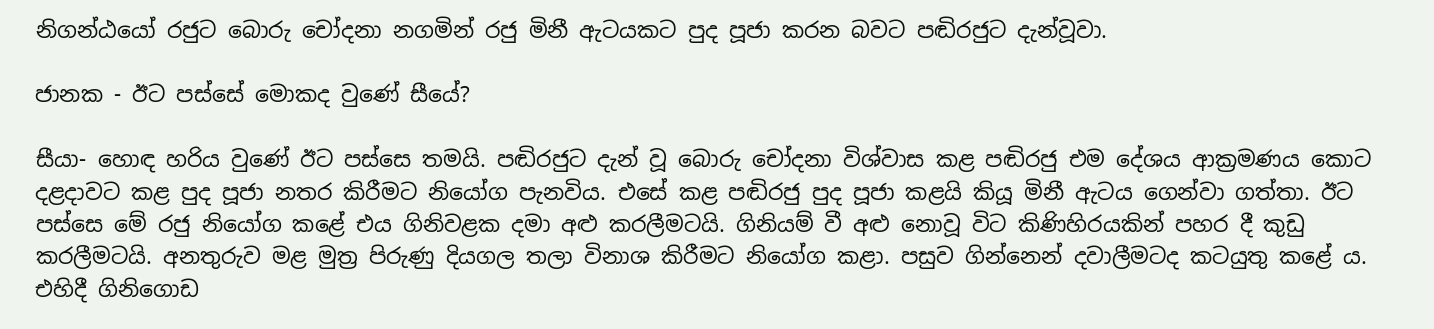නිගන්ඨයෝ රජුට බොරු චෝදනා නගමින් රජු මිනී ඇටයකට පුද පූජා කරන බවට පඬිරජුට දැන්වූවා.

ජානක - ඊට පස්සේ මොකද වුණේ සීයේ?

සීයා- හොඳ හරිය වුණේ ඊට පස්සෙ තමයි. පඬිරජුට දැන් වූ බොරු චෝදනා විශ්වාස කළ පඬිරජු එම දේශය ආක්‍රමණය කොට දළදාවට කළ පුද පූජා නතර කිරීමට නියෝග පැනවිය. එසේ කළ පඬිරජු පුද පූජා කළයි කියූ මිනී ඇටය ගෙන්වා ගත්තා. ඊට පස්සෙ මේ රජු නියෝග කළේ එය ගිනිවළක දමා අළු කරලීමටයි. ගිනියම් වී අළු නොවූ විට කිණිහිරයකින් පහර දී කුඩු කරලීමටයි. අනතුරුව මළ මුත්‍ර පිරුණු දියගල තලා විනාශ කිරීමට නියෝග කළා. පසුව ගින්නෙන් දවාලීමටද කටයුතු කළේ ය. එහිදී ගිනිගොඩ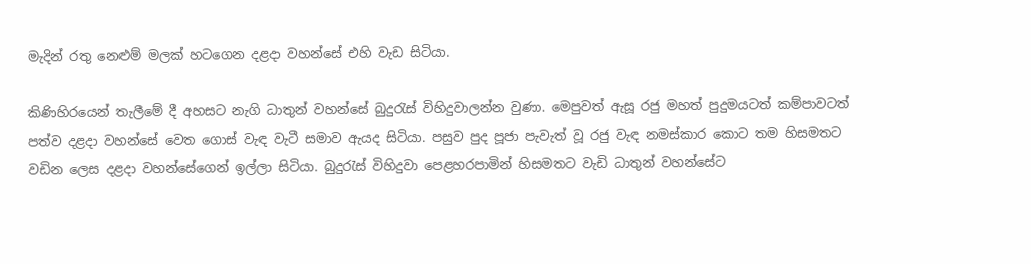මැදින් රතු නෙළුම් මලක් හටගෙන දළදා වහන්සේ එහි වැඩ සිටියා.

කිණිහිරයෙන් තැලීමේ දී අහසට නැගි ධාතුන් වහන්සේ බුදුරැස් විහිදුවාලන්න වුණා. මෙපුවත් ඇසූ රජු මහත් පුදුමයටත් කම්පාවටත් පත්ව දළදා වහන්සේ වෙත ගොස් වැඳ වැටී සමාව ඇයද සිටියා. පසුව පුද පූජා පැවැත් වූ රජු වැඳ නමස්කාර කොට තම හිසමතට වඩින ලෙස දළදා වහන්සේගෙන් ඉල්ලා සිටියා. බුදුරැස් විහිදුවා පෙළහරපාමින් හිසමතට වැඩි ධාතුන් වහන්සේට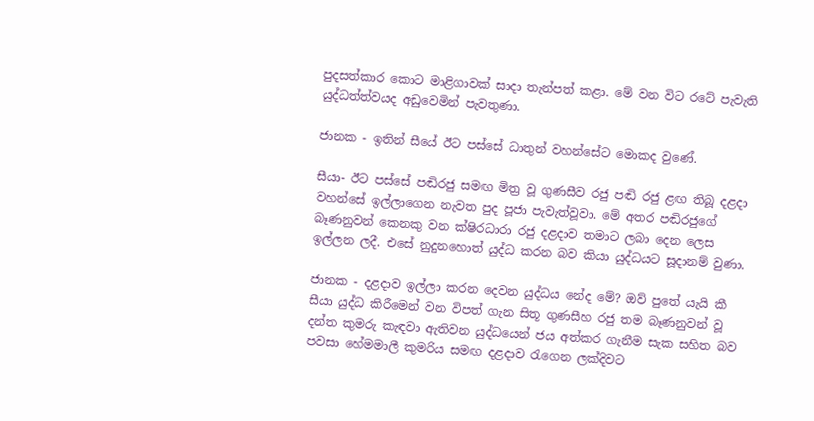පුදසත්කාර කොට මාළිගාවක් සාදා තැන්පත් කළා. මේ වන විට රටේ පැවැති යුද්ධත්ත්වයද අඩුවෙමින් පැවතුණා.

ජානක - ඉතින් සීයේ ඊට පස්සේ ධාතුන් වහන්සේට මොකද වුණේ.

සීයා- ඊට පස්සේ පඬිරජු සමඟ මිත්‍ර වූ ගුණසීව රජු පඬි රජු ළඟ තිබූ දළදා වහන්සේ ඉල්ලාගෙන නැවත පුද පූජා පැවැත්වූවා. මේ අතර පඬිරජුගේ බෑණනුවන් කෙනකු වන ක්ෂිරධාරා රජු දළදාව තමාට ලබා දෙන ලෙස ඉල්ලන ලදී. එසේ නුදුනහොත් යුද්ධ කරන බව කියා යුද්ධයට සූදානම් වුණා.

ජානක - දළදාව ඉල්ලා කරන දෙවන යුද්ධය නේද මේ? ඔව් පුතේ යැයි කී සීයා යුද්ධ කිරීමෙන් වන විපත් ගැන සිතූ ගුණසීහ රජු තම බෑණනුවන් වූ දන්ත කුමරු කැඳවා ඇතිවන යුද්ධයෙන් ජය අත්කර ගැනීම සැක සහිත බව පවසා හේමමාලී කුමරිය සමඟ දළදාව රැගෙන ලක්දිවට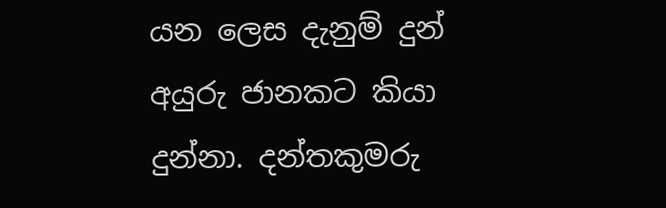යන ලෙස දැනුම් දුන් අයුරු ජානකට කියා දුන්නා. දන්තකුමරු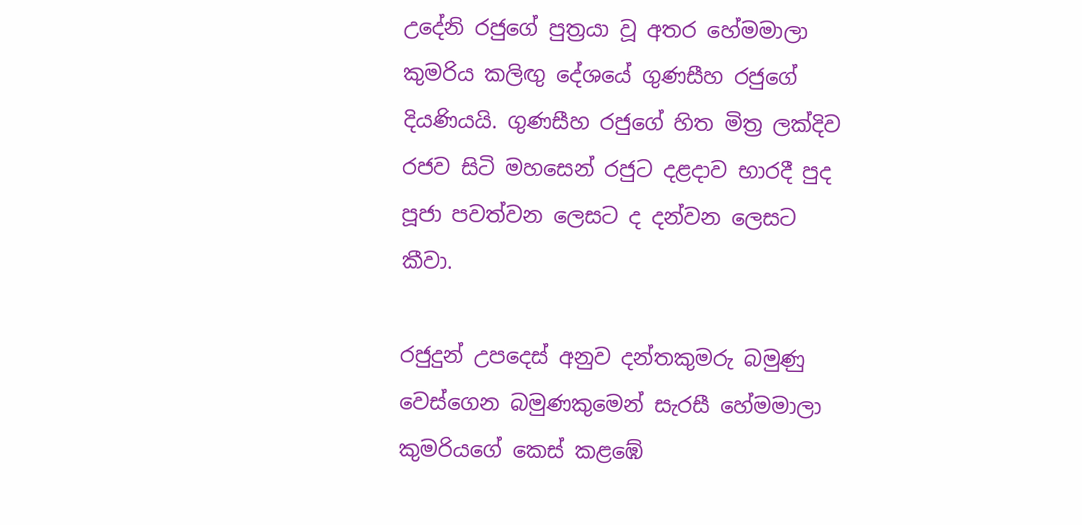උදේනි රජුගේ පුත්‍රයා වූ අතර හේමමාලා කුමරිය කලිඟු දේශයේ ගුණසීහ රජුගේ දියණියයි. ගුණසීහ රජුගේ හිත මිත්‍ර ලක්දිව රජව සිටි මහසෙන් රජුට දළදාව භාරදී පුද පූජා පවත්වන ලෙසට ද දන්වන ලෙසට කීවා.

රජුදුන් උපදෙස් අනුව දන්තකුමරු බමුණු වෙස්ගෙන බමුණකුමෙන් සැරසී හේමමාලා කුමරියගේ කෙස් කළඹේ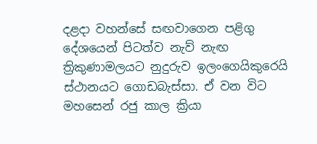දළදා වහන්සේ සඟවාගෙන පළිගු දේශයෙන් පිටත්ව නැව් නැඟ ත්‍රිකුණාමලයට නුදුරුව ඉලංගෙයිකුරෙයි ස්ථානයට ගොඩබැස්සා. ඒ වන විට මහසෙන් රජු කාල ක්‍රියා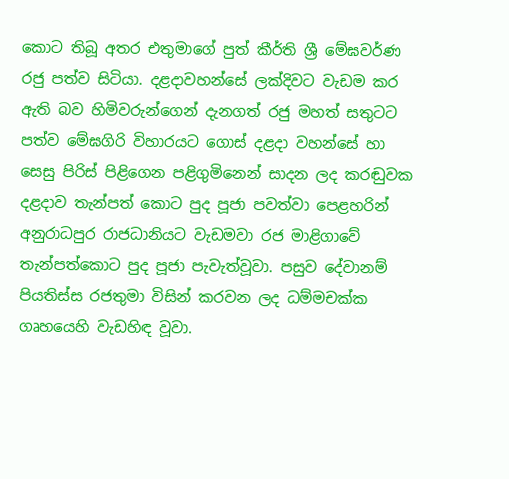කොට තිබූ අතර එතුමාගේ පුත් කීර්ති ශ්‍රී මේඝවර්ණ රජු පත්ව සිටියා. දළදාවහන්සේ ලක්දිවට වැඩම කර ඇති බව හිමිවරුන්ගෙන් දැනගත් රජු මහත් සතුටට පත්ව මේඝගිරි විහාරයට ගොස් දළදා වහන්සේ හා සෙසු පිරිස් පිළිගෙන පළිගුමිනෙන් සාදන ලද කරඬුවක දළදාව තැන්පත් කොට පුද පූජා පවත්වා පෙළහරින් අනුරාධපුර රාජධානියට වැඩමවා රජ මාළිගාවේ තැන්පත්කොට පුද පූජා පැවැත්වූවා. පසුව දේවානම් පියතිස්ස රජතුමා විසින් කරවන ලද ධම්මචක්ක ගෘහයෙහි වැඩහිඳ වූවා.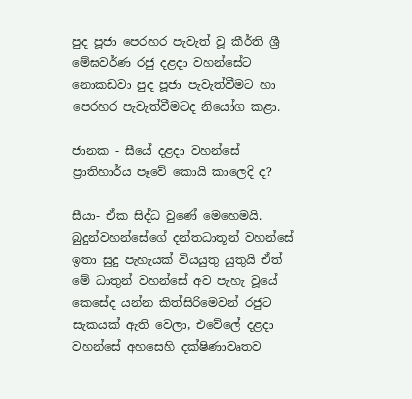පුද පූජා පෙරහර පැවැත් වූ කීර්ති ශ්‍රී මේඝවර්ණ රජු දළදා වහන්සේට නොකඩවා පුද පූජා පැවැත්වීමට හා පෙරහර පැවැත්වීමටද නියෝග කළා.

ජානක - සීයේ දළදා වහන්සේ ප්‍රාතිහාර්ය පෑවේ කොයි කාලෙදි ද?

සීයා- ඒක සිද්ධ වුණේ මෙහෙමයි. බුදුන්වහන්සේගේ දන්තධාතූන් වහන්සේ ඉතා සුදු පැහැයක් වියයුතු යුතුයි ඒත් මේ ධාතුන් වහන්සේ අව පැහැ වූයේ කෙසේද යන්න කිත්සිරිමෙවන් රජුට සැකයක් ඇති වෙලා, එවේලේ දළදා වහන්සේ අහසෙහි දක්ෂිණාවෘතව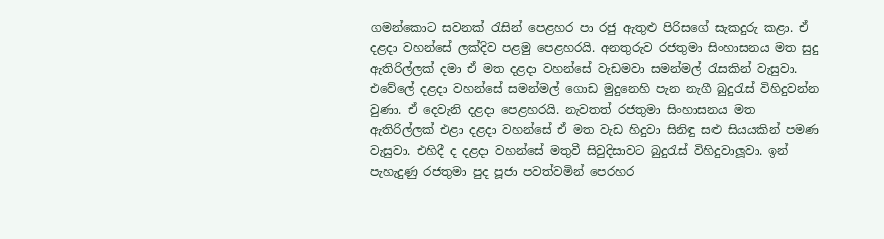ගමන්කොට සවනක් රැසින් පෙළහර පා රජු ඇතුළු පිරිසගේ සැකදුරු කළා. ඒ දළදා වහන්සේ ලක්දිව පළමු පෙළහරයි. අනතුරුව රජතුමා සිංහාසනය මත සුදු ඇතිරිල්ලක් දමා ඒ මත දළදා වහන්සේ වැඩමවා සමන්මල් රැසකින් වැසුවා. එවේලේ දළදා වහන්සේ සමන්මල් ගොඩ මුදුනෙහි පැන නැගී බුදුරැස් විහිදුවන්න වුණා. ඒ දෙවැනි දළදා පෙළහරයි. නැවතත් රජතුමා සිංහාසනය මත ඇතිරිල්ලක් එළා දළදා වහන්සේ ඒ මත වැඩ හිදුවා සිනිඳු සළු සියයකින් පමණ වැසුවා. එහිදී ද දළදා වහන්සේ මතුවී සිවුදිසාවට බුදුරැස් විහිදුවාලූවා. ඉන් පැහැදුණු රජතුමා පුද පූජා පවත්වමින් පෙරහර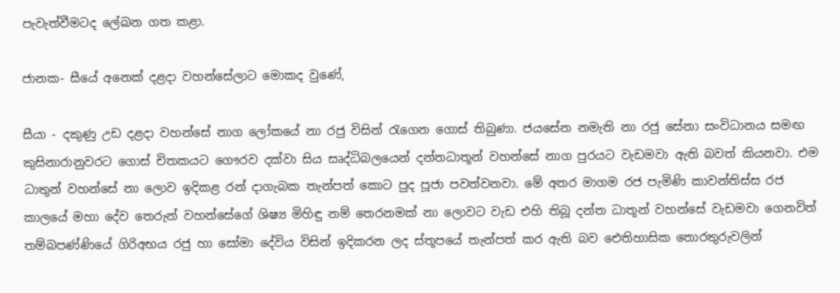පැවැත්වීමටද ලේඛන ගත කළා.

ජානක- සීයේ අනෙක් දළදා වහන්සේලාට මොකද වුණේ,

සීයා - දකුණු උඩ දළදා වහන්සේ නාග ලෝකයේ නා රජු විසින් රැගෙන ගොස් තිබුණා. ජයසේන නමැති නා රජු සේනා සංවිධානය සමඟ කුසිනාරානුවරට ගොස් චිතකයට ගෞරව දක්වා සිය සෘද්ධිබලයෙන් දන්තධාතූන් වහන්සේ නාග පුරයට වැඩමවා ඇති බවත් කියනවා. එම ධාතුන් වහන්සේ නා ලොව ඉදිකළ රන් දාගැබක තැන්පත් කොට පුද පූජා පවත්වනවා. මේ අතර මාගම රජ පැමිණි කාවන්තිස්ස රජ කාලයේ මහා දේව තෙරුන් වහන්සේගේ ශිෂ්‍ය මිහිඳු නම් තෙරනමක් නා ලොවට වැඩ එහි තිබූ දන්ත ධාතූන් වහන්සේ වැඩමවා ගෙනවිත් තම්බපණ්ණියේ ගිරිඅභය රජු හා සෝමා දේවිය විසින් ඉදිකරන ලද ස්තූපයේ තැන්පත් කර ඇති බව ඓතිහාසික තොරතුරුවලින්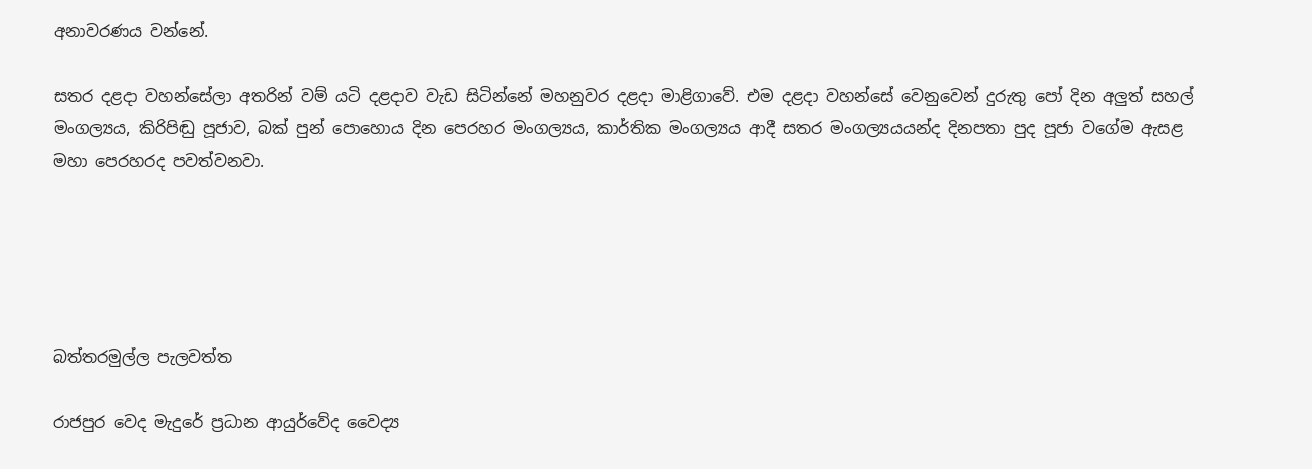අනාවරණය වන්නේ.

සතර දළදා වහන්සේලා අතරින් වම් යටි දළදාව වැඩ සිටින්නේ මහනුවර දළදා මාළිගාවේ. එම දළදා වහන්සේ වෙනුවෙන් දුරුතු පෝ දින අලුත් සහල් මංගල්‍යය, කිරිපිඬු පූජාව, බක් පුන් පොහොය දින පෙරහර මංගල්‍යය, කාර්තික මංගල්‍යය ආදී සතර මංගල්‍යයයන්ද දිනපතා පුද පූජා වගේම ඇසළ මහා පෙරහරද පවත්වනවා.





බත්තරමුල්ල පැලවත්ත

රාජපුර වෙද මැදුරේ ප්‍රධාන ආයුර්වේද වෛද්‍ය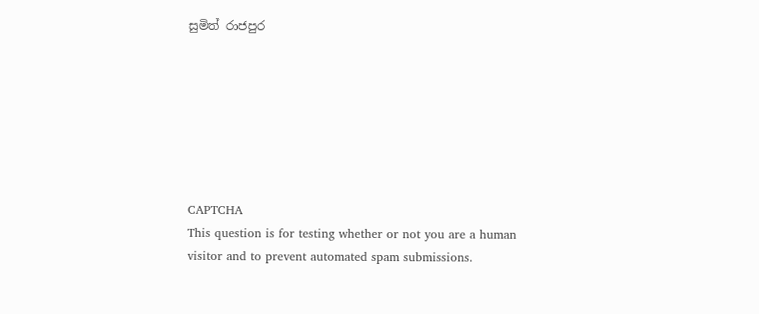සුමිත් රාජපුර







CAPTCHA
This question is for testing whether or not you are a human visitor and to prevent automated spam submissions.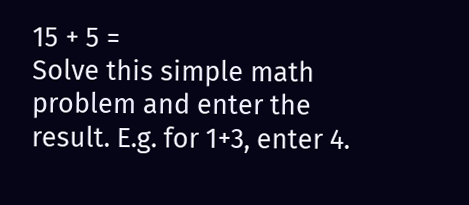15 + 5 =
Solve this simple math problem and enter the result. E.g. for 1+3, enter 4.